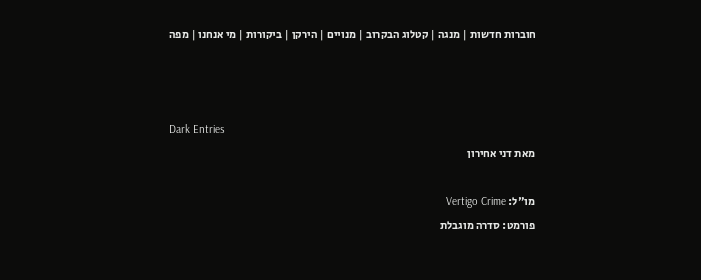חוברות חדשות | מנגה | קטלוג הבקרוב | מנויים | הירקן | ביקורות | מי אנחנו | מפה



Dark Entries
מאת דני אחירון

מו"ל: Vertigo Crime
פורמט: סדרה מוגבלת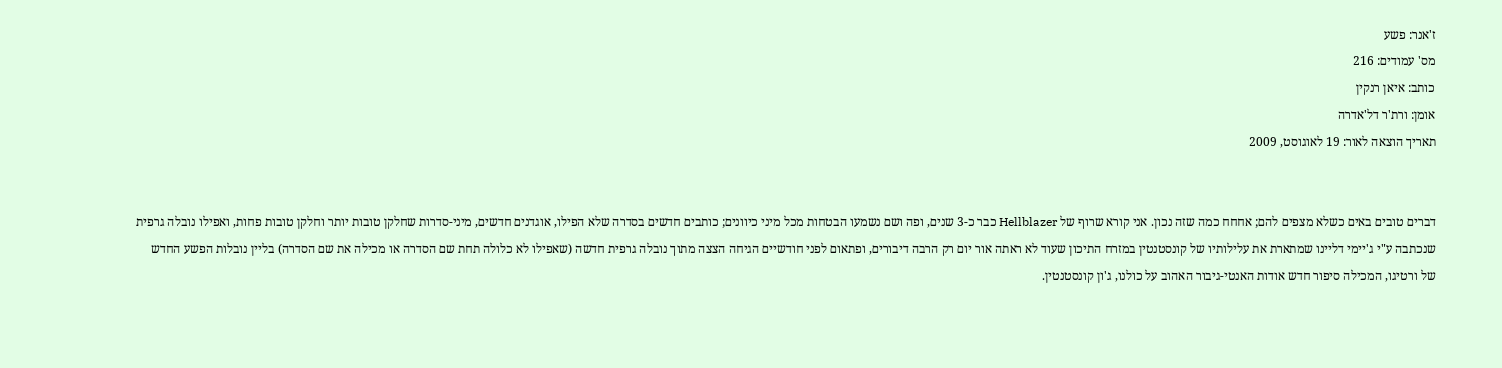ז'אנר: פשע
מס' עמודים: 216
כותב: איאן רנקין
אומן: ורת'ר דל'אדרה
תאריך הוצאה לאור: 19 לאוגוסט, 2009


דברים טובים באים כשלא מצפים להם; אחחח כמה שזה נכון. אני קורא שרוף של Hellblazer כבר כ-3 שנים, ופה ושם נשמעו הבטחות מכל מיני כיוונים; כותבים חדשים בסדרה שלא הפילו, אוגדנים חדשים, מיני-סדרות שחלקן טובות יותר וחלקן טובות פחות, ואפילו נובלה גרפית שנכתבה ע"י ג'יימי דליינו שמתארת את עלילותיו של קונסטנטין במזרח התיכון שעוד לא ראתה אור יום רק הרבה דיבורים, ופתאום לפני חודשיים הגיחה הצצה מתוך נובלה גרפית חדשה (שאפילו לא כלולה תחת שם הסדרה או מכילה את שם הסדרה) בליין נובלות הפשע החדש של ורטיגו, המכילה סיפור חדש אודות האנטי-גיבור האהוב על כולנו, ג'ון קונסטנטין.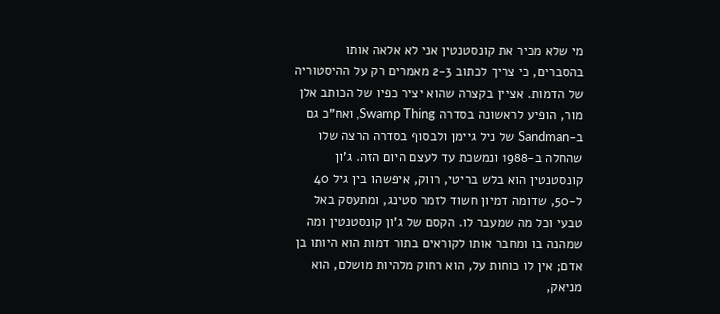מי שלא מכיר את קונסטנטין אני לא אלאה אותו בהסברים, כי צריך לכתוב 2-3 מאמרים רק על ההיסטוריה של הדמות. אציין בקצרה שהוא יציר כפיו של הכותב אלן מור, הופיע לראשונה בסדרה Swamp Thing, ואח"כ גם ב-Sandman של ניל גיימן ולבסוף בסדרה הרצה שלו שהחלה ב-1988 ונמשכת עד לעצם היום הזה. ג'ון קונסטנטין הוא בלש בריטי, רווק, איפשהו בין גיל 40 ל-50, שדומה דמיון חשוד לזמר סטינג, ומתעסק באל טבעי וכל מה שמעבר לו. הקסם של ג'ון קונסטנטין ומה שמהנה בו ומחבר אותו לקוראים בתור דמות הוא היותו בן אדם; אין לו כוחות על, הוא רחוק מלהיות מושלם, הוא מניאק,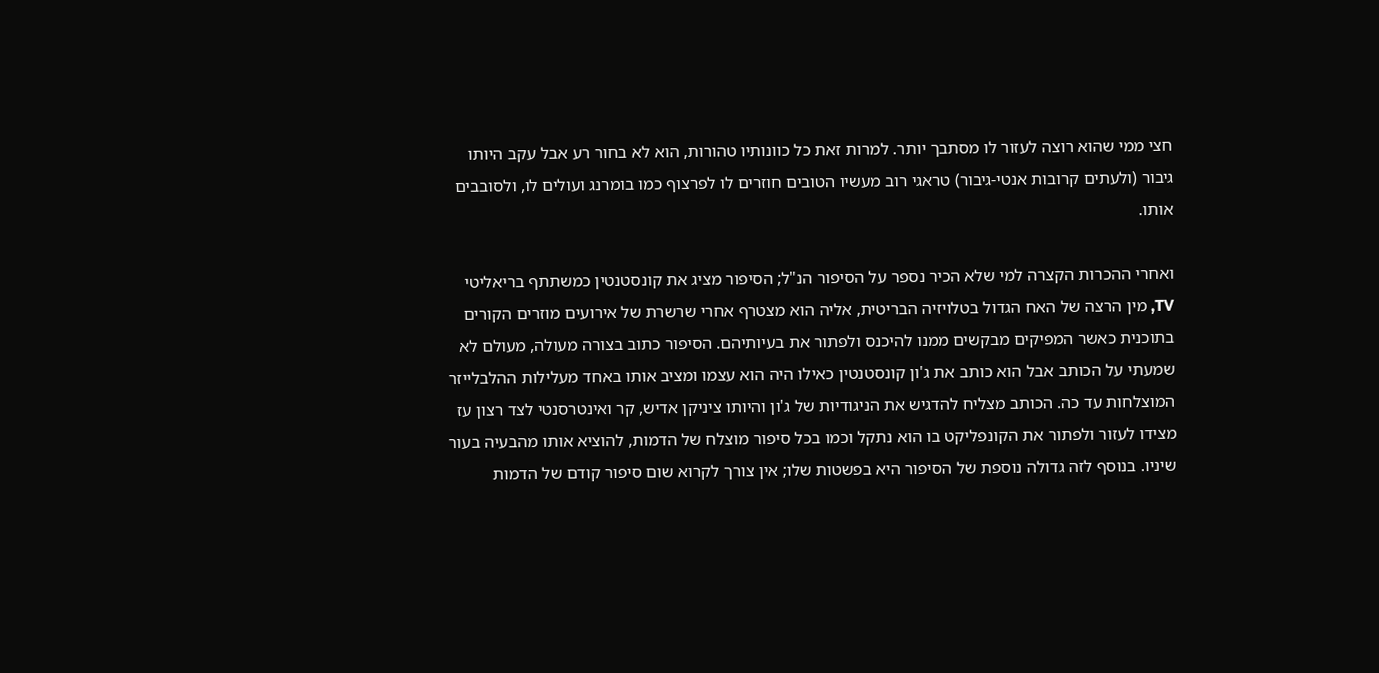חצי ממי שהוא רוצה לעזור לו מסתבך יותר. למרות זאת כל כוונותיו טהורות, הוא לא בחור רע אבל עקב היותו גיבור (ולעתים קרובות אנטי-גיבור) טראגי רוב מעשיו הטובים חוזרים לו לפרצוף כמו בומרנג ועולים לו, ולסובבים אותו.

ואחרי ההכרות הקצרה למי שלא הכיר נספר על הסיפור הנ"ל; הסיפור מציג את קונסטנטין כמשתתף בריאליטי TV, מין הרצה של האח הגדול בטלויזיה הבריטית, אליה הוא מצטרף אחרי שרשרת של אירועים מוזרים הקורים בתוכנית כאשר המפיקים מבקשים ממנו להיכנס ולפתור את בעיותיהם. הסיפור כתוב בצורה מעולה, מעולם לא שמעתי על הכותב אבל הוא כותב את ג'ון קונסטנטין כאילו היה הוא עצמו ומציב אותו באחד מעלילות ההלבלייזר המוצלחות עד כה. הכותב מצליח להדגיש את הניגודיות של ג'ון והיותו ציניקן אדיש, קר ואינטרסנטי לצד רצון עז מצידו לעזור ולפתור את הקונפליקט בו הוא נתקל וכמו בכל סיפור מוצלח של הדמות, להוציא אותו מהבעיה בעור שיניו. בנוסף לזה גדולה נוספת של הסיפור היא בפשטות שלו; אין צורך לקרוא שום סיפור קודם של הדמות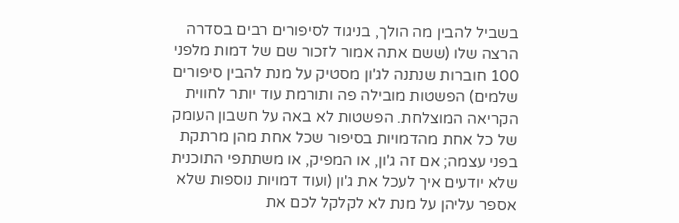בשביל להבין מה הולך, בניגוד לסיפורים רבים בסדרה הרצה שלו (ששם אתה אמור לזכור שם של דמות מלפני 100 חוברות שנתנה לג'ון מסטיק על מנת להבין סיפורים שלמים) הפשטות מובילה פה ותורמת עוד יותר לחווית הקריאה המוצלחת. הפשטות לא באה על חשבון העומק של כל אחת מהדמויות בסיפור שכל אחת מהן מרתקת בפני עצמה; אם זה ג'ון, או המפיק, או משתתפי התוכנית שלא יודעים איך לעכל את ג'ון (ועוד דמויות נוספות שלא אספר עליהן על מנת לא לקלקל לכם את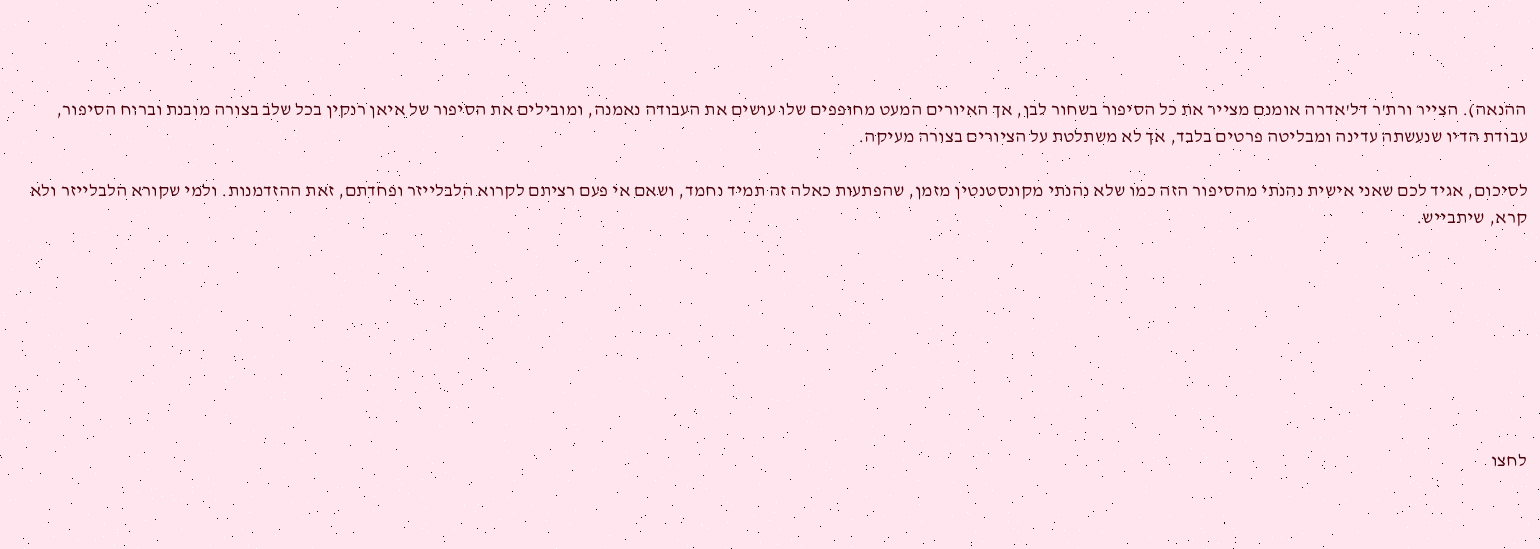ההנאה). הצייר ורת'ר דל'אדרה אומנם מצייר את כל הסיפור בשחור לבן, אך האיורים המעט מחופפים שלו עושים את העבודה נאמנה, ומובילים את הסיפור של איאן רנקין בכל שלב בצורה מובנת וברוח הסיפור, עבודת הדיו שנעשתה עדינה ומבליטה פרטים בלבד, אך לא משתלטת על הציורים בצורה מעיקה.

לסיכום, אגיד לכם שאני אישית נהנתי מהסיפור הזה כמו שלא נהנתי מקונסטנטין מזמן, שהפתעות כאלה זה תמיד נחמד, ושאם אי פעם רציתם לקרוא הלבלייזר ופחדתם, זאת ההזדמנות. ולמי שקורא הלבלייזר ולא קרא, שיתבייש.








לחצו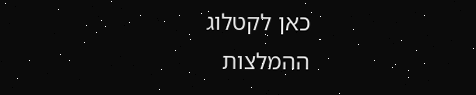כאן לקטלוג
ההמלצות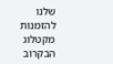שלנו להזמנות מקטלוג הבקרוב